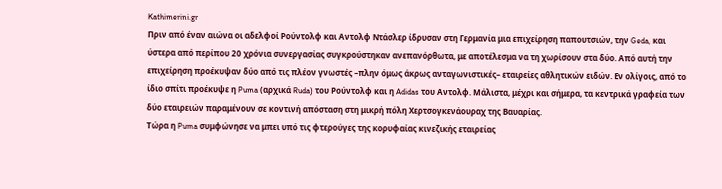Kathimerini.gr
Πριν από έναν αιώνα οι αδελφοί Ρούντολφ και Αντολφ Ντάσλερ ίδρυσαν στη Γερμανία μια επιχείρηση παπουτσιών, την Geda, και ύστερα από περίπου 20 χρόνια συνεργασίας συγκρούστηκαν ανεπανόρθωτα, με αποτέλεσμα να τη χωρίσουν στα δύο. Από αυτή την επιχείρηση προέκυψαν δύο από τις πλέον γνωστές –πλην όμως άκρως ανταγωνιστικές– εταιρείες αθλητικών ειδών. Εν ολίγοις, από το ίδιο σπίτι προέκυψε η Puma (αρχικά Ruda) του Ρούντολφ και η Adidas του Αντολφ. Μάλιστα, μέχρι και σήμερα, τα κεντρικά γραφεία των δύο εταιρειών παραμένουν σε κοντινή απόσταση στη μικρή πόλη Χερτσογκενάουραχ της Βαυαρίας.
Τώρα η Puma συμφώνησε να μπει υπό τις φτερούγες της κορυφαίας κινεζικής εταιρείας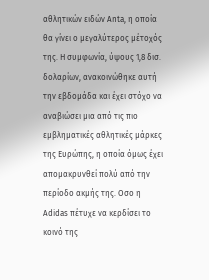αθλητικών ειδών Anta, η οποία θα γίνει ο μεγαλύτερος μέτοχός της. Η συμφωνία, ύψους 1,8 δισ. δολαρίων, ανακοινώθηκε αυτή την εβδομάδα και έχει στόχο να αναβιώσει μια από τις πιο εμβληματικές αθλητικές μάρκες της Ευρώπης, η οποία όμως έχει απομακρυνθεί πολύ από την περίοδο ακμής της. Οσο η Adidas πέτυχε να κερδίσει το κοινό της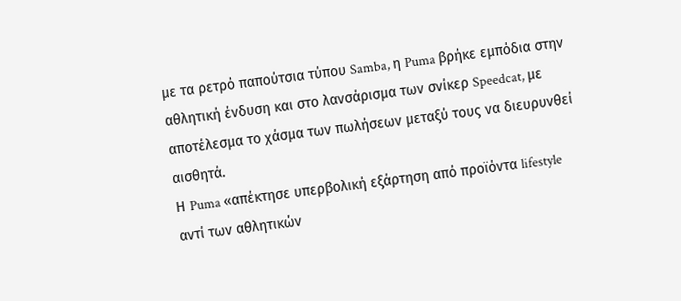με τα ρετρό παπούτσια τύπου Samba, η Puma βρήκε εμπόδια στην αθλητική ένδυση και στο λανσάρισμα των σνίκερ Speedcat, με αποτέλεσμα το χάσμα των πωλήσεων μεταξύ τους να διευρυνθεί αισθητά.
Η Puma «απέκτησε υπερβολική εξάρτηση από προϊόντα lifestyle αντί των αθλητικών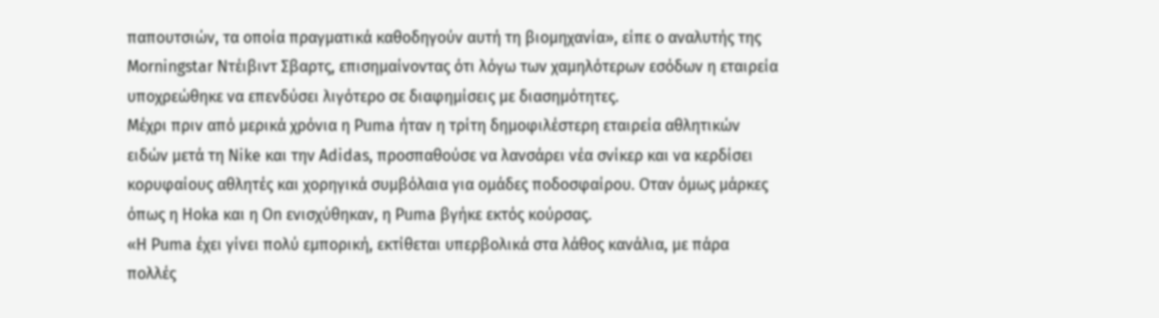παπουτσιών, τα οποία πραγματικά καθοδηγούν αυτή τη βιομηχανία», είπε ο αναλυτής της Morningstar Ντέιβιντ Σβαρτς, επισημαίνοντας ότι λόγω των χαμηλότερων εσόδων η εταιρεία υποχρεώθηκε να επενδύσει λιγότερο σε διαφημίσεις με διασημότητες.
Μέχρι πριν από μερικά χρόνια η Puma ήταν η τρίτη δημοφιλέστερη εταιρεία αθλητικών ειδών μετά τη Nike και την Adidas, προσπαθούσε να λανσάρει νέα σνίκερ και να κερδίσει κορυφαίους αθλητές και χορηγικά συμβόλαια για ομάδες ποδοσφαίρου. Οταν όμως μάρκες όπως η Hoka και η On ενισχύθηκαν, η Puma βγήκε εκτός κούρσας.
«Η Puma έχει γίνει πολύ εμπορική, εκτίθεται υπερβολικά στα λάθος κανάλια, με πάρα πολλές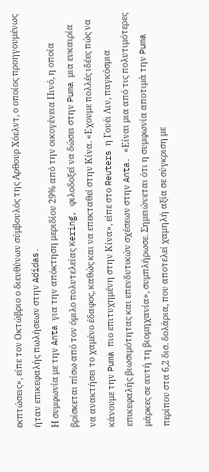εκπτώσεις», είπε τον Οκτώβριο ο διευθύνων σύμβουλός της Αρθουρ Χόελντ, ο οποίος προηγουμένως ήταν επικεφαλής πωλήσεων στην Adidas.
Η συμφωνία με την Anta για την απόκτηση μεριδίου 29% από την οικογένεια Πινό, η οποία βρίσκεται πίσω από τον όμιλο πολυτελείας Kering, φιλοδοξεί να δώσει στην Puma μια ευκαιρία να ανακτήσει το χαμένο έδαφος, καθώς και να επεκταθεί στην Κίνα. «Εχουμε πολλές ιδέες πώς να κάνουμε την Puma πιο επιτυχημένη στην Κίνα», είπε στο Reuters η Γουέι Λιν, παγκόσμια επικεφαλής βιωσιμότητας και επενδυτικών σχέσεων στην Anta. «Είναι μια από τις πολυτιμότερες μάρκες σε αυτή τη βιομηχανία», συμπλήρωσε. Σημειώνεται ότι η συμφωνία αποτιμά την Puma περίπου στα 6,2 δισ. δολάρια, που αποτελεί χαμηλή αξία σε σύγκριση με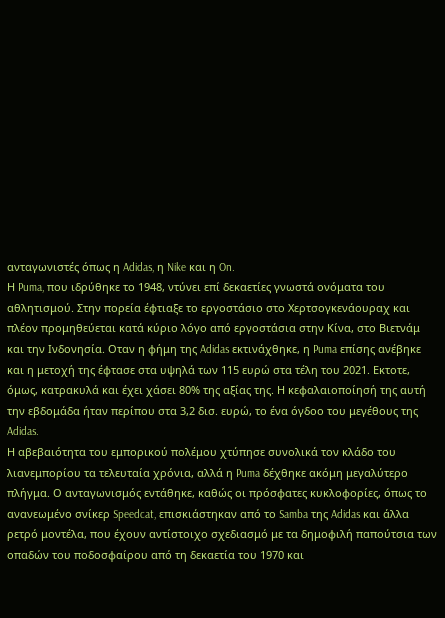ανταγωνιστές όπως η Adidas, η Nike και η On.
Η Puma, που ιδρύθηκε το 1948, ντύνει επί δεκαετίες γνωστά ονόματα του αθλητισμού. Στην πορεία έφτιαξε το εργοστάσιο στο Χερτσογκενάουραχ και πλέον προμηθεύεται κατά κύριο λόγο από εργοστάσια στην Κίνα, στο Βιετνάμ και την Ινδονησία. Οταν η φήμη της Adidas εκτινάχθηκε, η Puma επίσης ανέβηκε και η μετοχή της έφτασε στα υψηλά των 115 ευρώ στα τέλη του 2021. Εκτοτε, όμως, κατρακυλά και έχει χάσει 80% της αξίας της. Η κεφαλαιοποίησή της αυτή την εβδομάδα ήταν περίπου στα 3,2 δισ. ευρώ, το ένα όγδοο του μεγέθους της Adidas.
Η αβεβαιότητα του εμπορικού πολέμου χτύπησε συνολικά τον κλάδο του λιανεμπορίου τα τελευταία χρόνια, αλλά η Puma δέχθηκε ακόμη μεγαλύτερο πλήγμα. Ο ανταγωνισμός εντάθηκε, καθώς οι πρόσφατες κυκλοφορίες, όπως το ανανεωμένο σνίκερ Speedcat, επισκιάστηκαν από το Samba της Adidas και άλλα ρετρό μοντέλα, που έχουν αντίστοιχο σχεδιασμό με τα δημοφιλή παπούτσια των οπαδών του ποδοσφαίρου από τη δεκαετία του 1970 και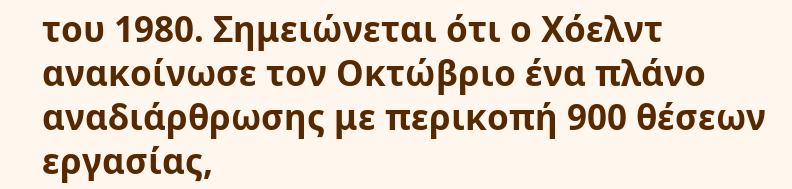του 1980. Σημειώνεται ότι ο Χόελντ ανακοίνωσε τον Οκτώβριο ένα πλάνο αναδιάρθρωσης με περικοπή 900 θέσεων εργασίας,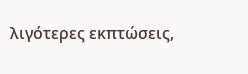λιγότερες εκπτώσεις,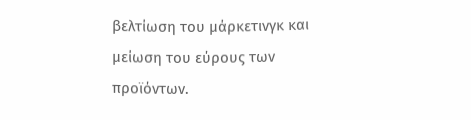βελτίωση του μάρκετινγκ και μείωση του εύρους των προϊόντων.